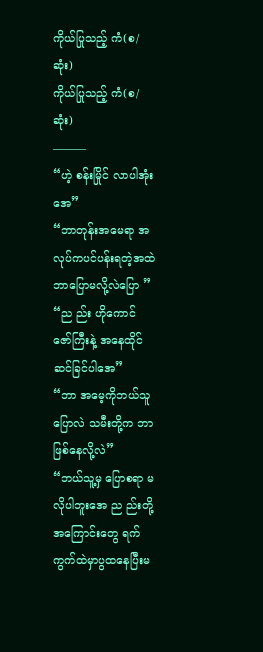ကိုယ်ပြုသည့် ကံ(စ/ဆုံး)
ကိုယ်ပြုသည့် ကံ(စ/ဆုံး)
———
“ဟဲ့ စန်းမြိုင် လာပါအုံးအေ”
“ဘာတုန်းအမေရာ အလုပ်ကပင်ပန်းရတဲ့အထဲ ဘာပြောမလို့လဲပြော ”
“ည ည်း ဟိုကောင် ဇော်ကြီးနဲ့ အနေထိုင်ဆင်ခြင်ပါအေ”
“ဘာ အမေ့ကိုဘယ်သူပြောလဲ သမီးတို့က ဘာဖြစ်နေလို့လဲ”
“ဘယ်သူ့မှ ပြောစရာ မလိုပါဘူးအေ ည ည်းတို့အကြောင်းတွေ ရက်ကွက်ထဲမှာပွထနေပြီးမ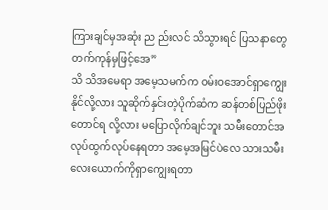ကြားချင်မှအဆုံး ည ည်းလင် သိသွားရင် ပြသနာတွေတက်ကုန်မှဖြင့်အေ”
သိ သိအမေရာ အမေ့သမက်က ဝမ်းဝအောင်ရှာကျွေးနိုင်လို့လား သူဆိုက်နှင်းတဲ့ပိုက်ဆံက ဆန်တစ်ပြည်ဖိုးတောင်ရ လို့လား မပြောလိုက်ချင်ဘူး သမီးတောင်အလုပ်ထွက်လုပ်နေရတာ အမေ့အမြင်ပဲလေ သားသမီးလေးယောက်ကိုရှာကျွေးရတာ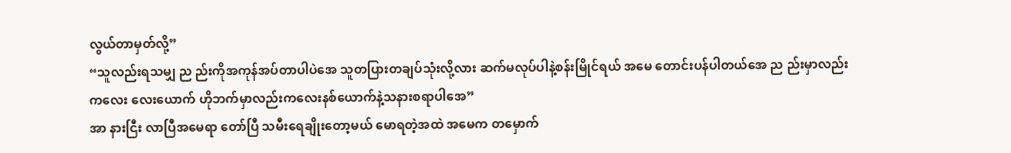လွယ်တာမှတ်လို့”
“သူလည်းရသမျှ ည ည်းကိုအကုန်အပ်တာပါပဲအေ သူတပြားတချပ်သုံးလို့လား ဆက်မလုပ်ပါနဲ့စန်းမြိုင်ရယ် အမေ တောင်းပန်ပါတယ်အေ ည ည်းမှာလည်း ကလေး လေးယောက် ဟိုဘက်မှာလည်းကလေးနစ်ယောက်နဲ့သနားစရာပါအေ”
အာ နားငြီး လာပြီအမေရာ တော်ပြီ သမီးရေချိုးတော့မယ် မောရတဲ့အထဲ အမေက တမှောက်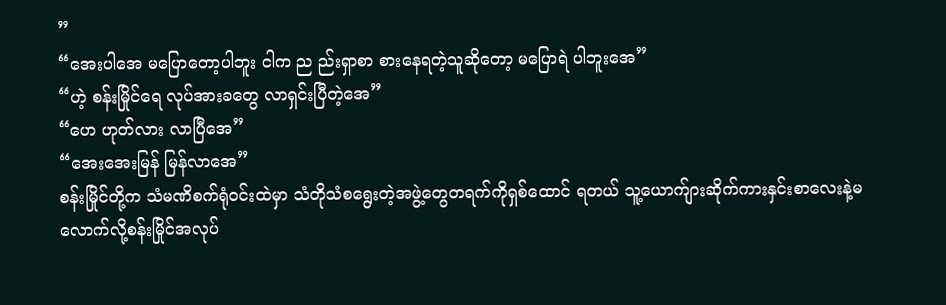”
“အေးပါအေ မပြောတော့ပါဘူး ငါက ည ည်းရှာစာ စားနေရတဲ့သူဆိုတော့ မပြောရဲ ပါဘူးအေ”
“ဟဲ့ စန်းမြိုင်ရေ လုပ်အားခတွေ လာရှင်းပြီတဲ့အေ”
“ဟေ ဟုတ်လား လာပြီအေ”
“အေးအေးမြန် မြန်လာအေ”
စန်းမြိုင်တို့က သံမဏိစက်ရုံဝင်းထဲမှာ သံတိုသံစရွေးတဲ့အဖွဲ့တွေတရက်ကိုရှစ်ထောင် ရတယ် သူ့ယောက်ျားဆိုက်ကားနှင်းစာလေးနဲ့မလောက်လို့စန်းမြိုင်အလုပ်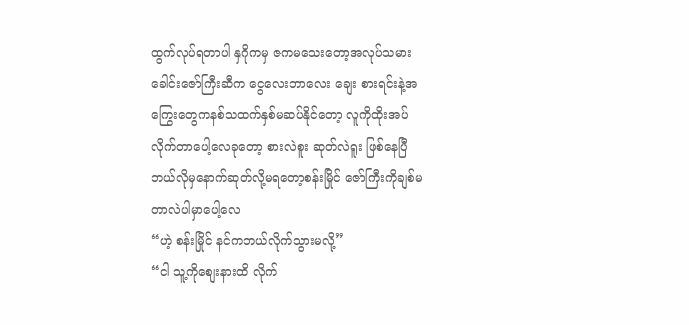ထွက်လုပ်ရတာပါ နှဂိုကမှ ဇကမသေးတော့အလုပ်သမားခေါင်းဇော်ကြီးဆီက ငွေလေးဘာလေး ချေး စားရင်းနဲ့အကြွေးတွေကနစ်သထက်နှစ်မဆပ်နိုင်တော့ လူကိုထိုးအပ်လိုက်တာပေါ့လေခုတော့ စားလဲစူး ဆုတ်လဲရူး ဖြစ်နေပြီ ဘယ်လိုမှနောက်ဆုတ်လို့မရတော့စန်းမြိုင် ဇော်ကြီးကိုချစ်မတာလဲပါမှာပေါ့လေ
“ဟဲ့ စန်းမြိုင် နင်ကဘယ်လိုက်သွားမလို့”
“ငါ သူ့ကိုစျေးနားထိ လိုက်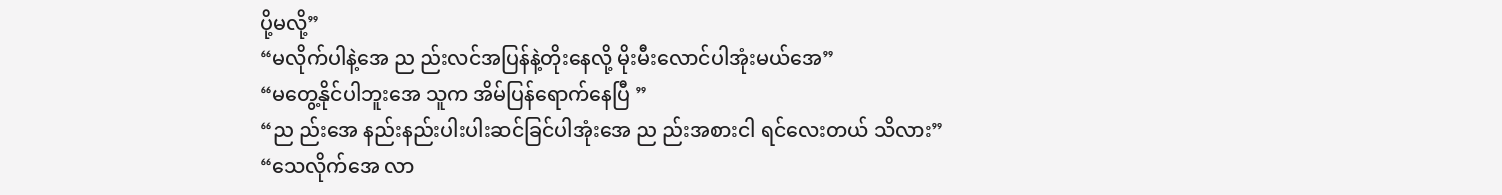ပို့မလို့”
“မလိုက်ပါနဲ့အေ ည ည်းလင်အပြန်နဲ့တိုးနေလို့ မိုးမီးလောင်ပါအုံးမယ်အေ”
“မတွေ့နိုင်ပါဘူးအေ သူက အိမ်ပြန်ရောက်နေပြီ ”
“ည ည်းအေ နည်းနည်းပါးပါးဆင်ခြင်ပါအုံးအေ ည ည်းအစားငါ ရင်လေးတယ် သိလား”
“သေလိုက်အေ လာ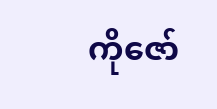ကိုဇော်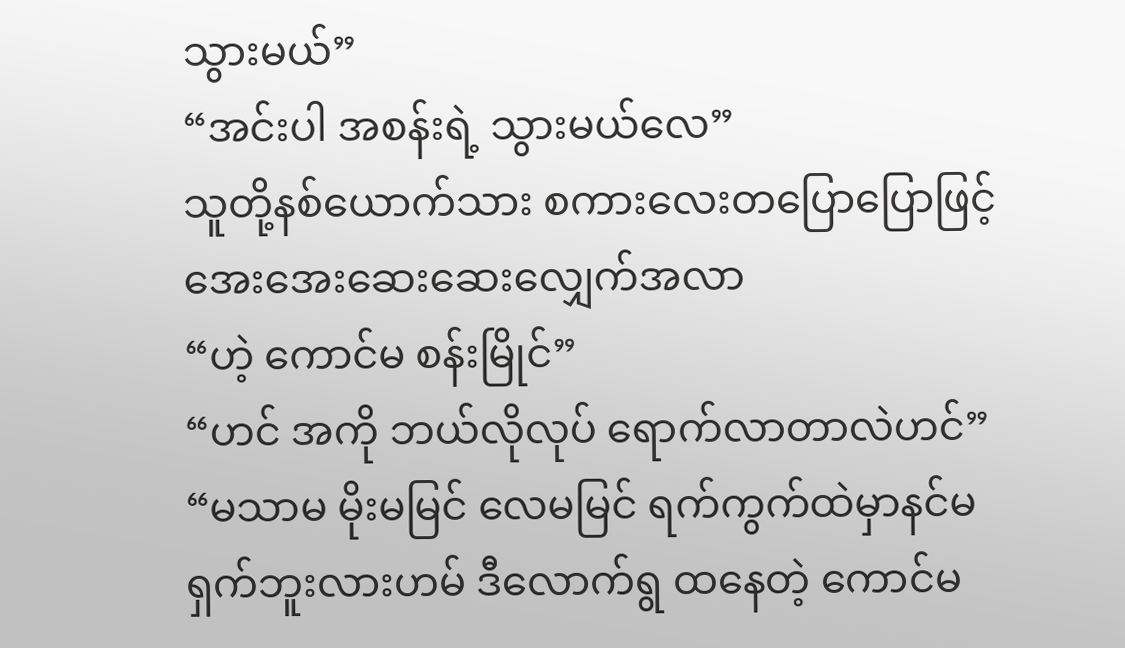သွားမယ်”
“အင်းပါ အစန်းရဲ့ သွားမယ်လေ”
သူတို့နစ်ယောက်သား စကားလေးတပြောပြောဖြင့်အေးအေးဆေးဆေးလျှေက်အလာ
“ဟဲ့ ကောင်မ စန်းမြိုင်”
“ဟင် အကို ဘယ်လိုလုပ် ရောက်လာတာလဲဟင်”
“မသာမ မိုးမမြင် လေမမြင် ရက်ကွက်ထဲမှာနင်မရှက်ဘူးလားဟမ် ဒီလောက်ရွ ထနေတဲ့ ကောင်မ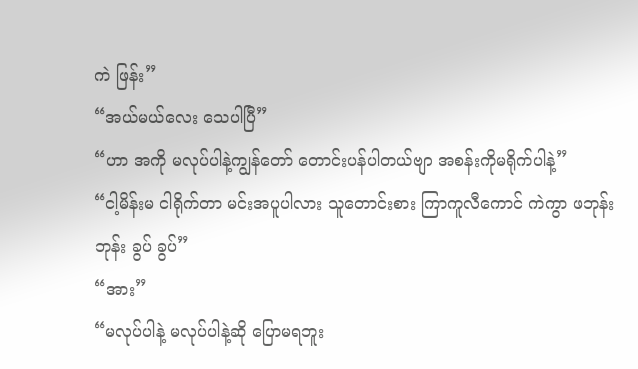ကဲ ဖြန်း”
“အယ်မယ်လေး သေပါပြီ”
“ဟာ အကို မလုပ်ပါနဲ့ကျွန်တော် တောင်းပန်ပါတယ်ဗျာ အစန်းကိုမရိုက်ပါနဲ့”
“ငါ့မိန်းမ ငါရိုက်တာ မင်းအပူပါလား သူတောင်းစား ကြာကူလီကောင် ကဲကွာ ဖဘုန်း ဘုန်း ခွပ် ခွပ်”
“အား”
“မလုပ်ပါနဲ့ မလုပ်ပါနဲ့ဆို ပြောမရဘူး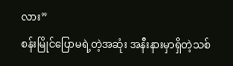လား”
စန်းမြိုင်ပြောမရဲ့တဲ့အဆုံး အနီးနားမှာရှိတဲ့သစ်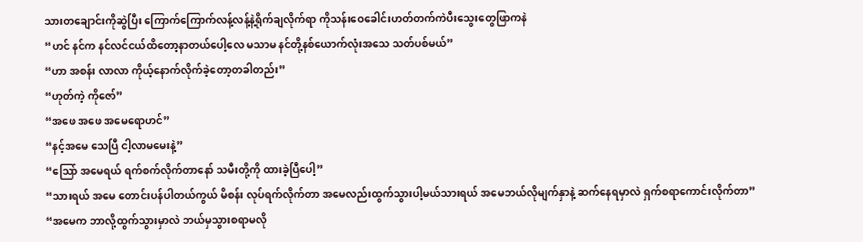သားတချောင်းကိုဆွဲပြီး ကြောက်ကြောက်လန့်လန့်နဲ့ရိုက်ချလိုက်ရာ ကိုသန်းဝေခေါင်းဟတ်တက်ကဲပီးသွေးတွေဖြာကနဲ
“ဟင် နင်က နင်လင်ငယ်ထိတော့နာတယ်ပေါ့လေ မသာမ နင်တို့နစ်ယောက်လုံးအသေ သတ်ပစ်မယ်”
“ဟာ အစန်း လာလာ ကိုယ့်နောက်လိုက်ခဲ့တော့တခါတည်း”
“ဟုတ်ကဲ့ ကိုဇော်”
“အဖေ အဖေ အမေရောဟင်”
“နင့်အမေ သေပြီ ငါ့လာမမေးနဲ့”
“သြော် အမေရယ် ရက်စက်လိုက်တာနော် သမီးတို့ကို ထားခဲ့ပြီပေါ့”
“သားရယ် အမေ တောင်းပန်ပါတယ်ကွယ် မိစန်း လုပ်ရက်လိုက်တာ အမေလည်းထွက်သွားပါ့မယ်သားရယ် အမေဘယ်လိုမျက်နှာနဲ့ ဆက်နေရမှာလဲ ရှက်စရာကောင်းလိုက်တာ”
“အမေက ဘာလို့ထွက်သွားမှာလဲ ဘယ်မှသွားစရာမလို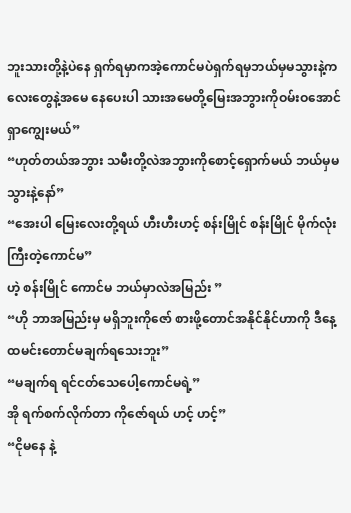ဘူးသားတို့နဲ့ပဲနေ ရှက်ရမှာကအဲ့ကောင်မပဲရှက်ရမှဘယ်မှမသွားနဲ့ကလေးတွေနဲ့အမေ နေပေးပါ သားအမေတို့မြေးအဘွားကိုဝမ်းဝအောင်ရှာကျွေးမယ်”
“ဟုတ်တယ်အဘွား သမီးတို့လဲအဘွားကိုစောင့်ရှောက်မယ် ဘယ်မှမသွားနဲ့နော်”
“အေးပါ မြေးလေးတို့ရယ် ဟီးဟီးဟင့် စန်းမြိုင် စန်းမြိုင် မိုက်လုံးကြီးတဲ့ကောင်မ”
ဟဲ့ စန်းမြိုင် ကောင်မ ဘယ်မှာလဲအမြည်း ”
“ဟို ဘာအမြည်းမှ မရှိဘူးကိုဇော် စားဖို့တောင်အနိုင်နိုင်ဟာကို ဒီနေ့ထမင်းတောင်မချက်ရသေးဘူး”
“မချက်ရ ရင်ငတ်သေပေါ့ကောင်မရဲ့”
အို ရက်စက်လိုက်တာ ကိုဇော်ရယ် ဟင့် ဟင့်”
“ငိုမနေ နဲ့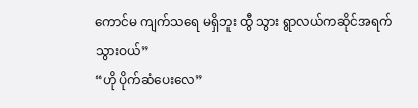ကောင်မ ကျက်သရေ မရှိဘူး ထွီ သွား ရွာလယ်ကဆိုင်အရက်သွားဝယ်”
“ဟို ပိုက်ဆံပေးလေ”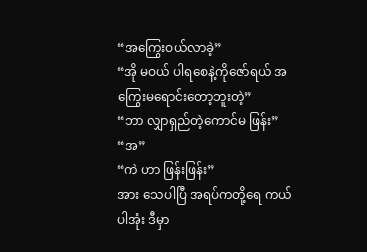“အကြွေးဝယ်လာခဲ့”
“အို မဝယ် ပါရစေနဲ့ကိုဇော်ရယ် အကြွေးမရောင်းတော့ဘူးတဲ့”
“ဘာ လျှာရှည်တဲ့ကောင်မ ဖြန်း”
“အ”
“ကဲ ဟာ ဖြန်းဖြန်း”
အား သေပါပြီ အရပ်ကတို့ရေ ကယ်ပါအုံး ဒီမှာ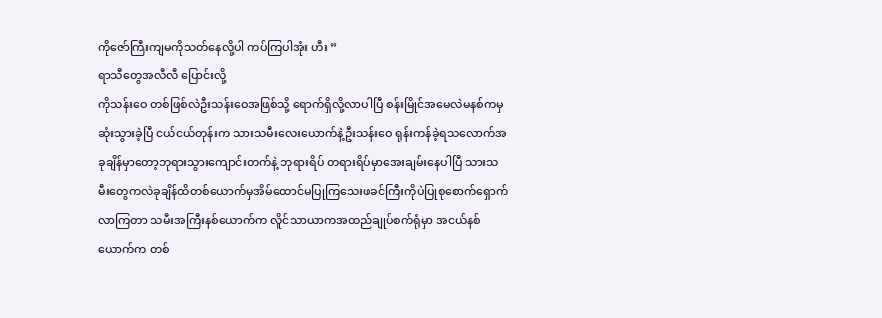ကိုဇော်ကြီးကျမကိုသတ်နေလို့ပါ ကပ်ကြပါအုံး ဟီး ”
ရာသီတွေအလီလီ ပြောင်းလို့
ကိုသန်းဝေ တစ်ဖြစ်လဲဦးသန်းဝေအဖြစ်သို့ ရောက်ရှိလို့လာပါပြီ စန်းမြိုင်အမေလဲမနစ်ကမှဆုံးသွားခဲ့ပြီ ငယ်ငယ်တုန်းက သားသမီးလေးယောက်နဲ့ဦးသန်းဝေ ရုန်းကန်ခဲ့ရသလောက်အခုချိန်မှာတော့ဘုရားသွားကျောင်းတက်နဲ့ ဘုရားရိပ် တရားရိပ်မှာအေးချမ်းနေပါပြီ သားသမီးတွေကလဲခုချိန်ထိတစ်ယောက်မှအိမ်ထောင်မပြုကြသေးဖခင်ကြီးကိုပဲပြုစုစောက်ရှောက်လာကြတာ သမီးအကြီးနစ်ယောက်က လိူင်သာယာကအထည်ချုပ်စက်ရုံမှာ အငယ်နစ်ယောက်က တစ်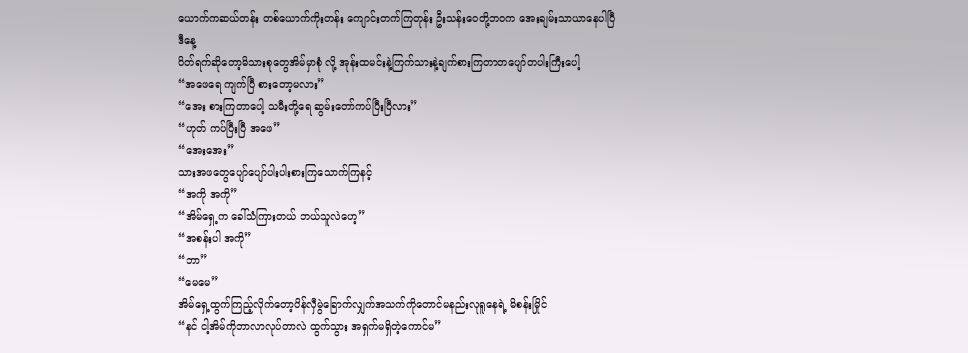ယောက်ကဆယ်တန်း တစ်ယောက်ကိုးတန်း ကျောင်းတက်ကြတုန်း ဦးသန်းဝေတို့ဘဝက အေးချမ်းသာယာနေပါပြီ
ဒီနေ့
ပိတ်ရက်ဆိုတော့မိသားစုတွေအိမ်မှာစုံ လို့ အုန်းထမင်းနဲ့ကြက်သားနဲ့ချက်စားကြတာတပျော်တပါးကြီးပေါ့
“အဖေရေ ကျက်ပြီ စားတော့မလား”
“အေး စားကြတာပေါ့ သမီးတို့ရေ ဆွမ်းတော်ကပ်ပြီးပြီလား”
“ဟုတ် ကပ်ပြီးပြီ အဖေ”
“အေးအေး”
သားအဖတွေပျော်ပျော်ပါးပါးစားကြသောက်ကြနင့်
“အကို အကို”
“အိမ်ရှေ့က ခေါ်သံကြားတယ် ဘယ်သူလဲဟေ့”
“အစန်းပါ အကို”
“ဘာ”
“မေမေ”
အိမ်ရှေ့ထွက်ကြည့်လိုက်တော့ပိန်လှီမွဲခြောက်လျှက်အသက်ကိုတောင်မနည်းလုရူနေရဲ့ မိစန်းမြိုင်
“နင် ငါ့အိမ်ကိုဘာလာလုပ်တာလဲ ထွက်သွား အရှက်မရှိတဲ့ကောင်မ”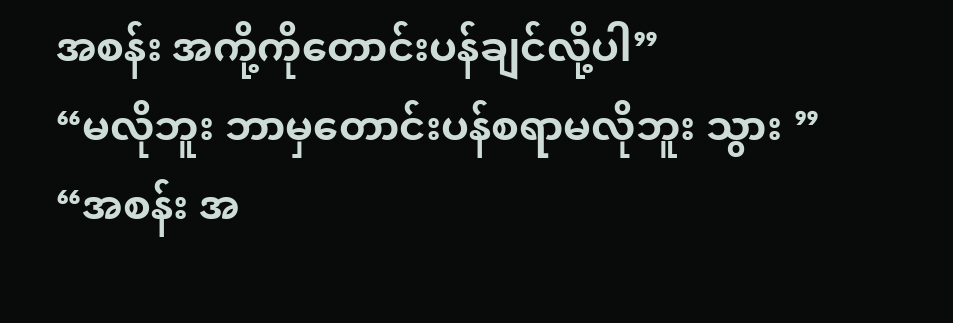အစန်း အကို့ကိုတောင်းပန်ချင်လို့ပါ”
“မလိုဘူး ဘာမှတောင်းပန်စရာမလိုဘူး သွား ”
“အစန်း အ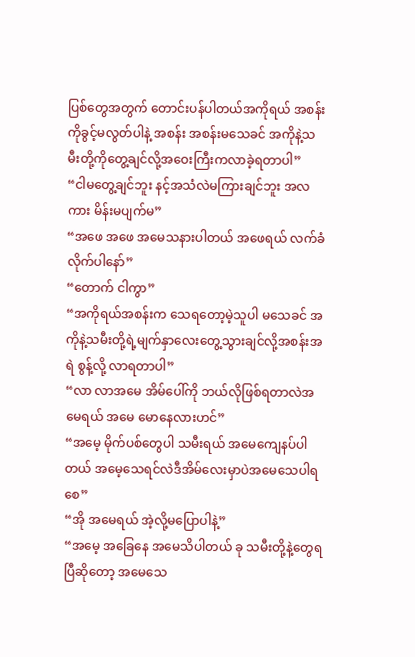ပြစ်တွေအတွက် တောင်းပန်ပါတယ်အကိုရယ် အစန်းကိုခွင့်မလွတ်ပါနဲ့ အစန်း အစန်းမသေခင် အကိုနဲ့သမီးတို့ကိုတွေ့ချင်လို့အဝေးကြီးကလာခဲ့ရတာပါ”
“ငါမတွေ့ချင်ဘူး နင့်အသံလဲမကြားချင်ဘူး အလကား မိန်းမပျက်မ”
“အဖေ အဖေ အမေသနားပါတယ် အဖေရယ် လက်ခံလိုက်ပါနော်”
“တောက် ငါကွာ”
“အကိုရယ်အစန်းက သေရတော့မဲ့သူပါ မသေခင် အကိုနဲ့သမီးတို့ရဲ့မျက်နှာလေးတွေ့သွားချင်လို့အစန်းအရဲ စွန့်လို့ လာရတာပါ”
“လာ လာအမေ အိမ်ပေါ်ကို ဘယ်လိုဖြစ်ရတာလဲအမေရယ် အမေ မောနေလားဟင်”
“အမေ့ မိုက်ပစ်တွေပါ သမီးရယ် အမေကျေနပ်ပါတယ် အမေ့သေရင်လဲဒီအိမ်လေးမှာပဲအမေသေပါရစေ”
“အို အမေရယ် အဲ့လို့မပြောပါနဲ့”
“အမေ့ အခြေနေ အမေသိပါတယ် ခု သမီးတို့နဲ့တွေရပြီဆိုတော့ အမေသေ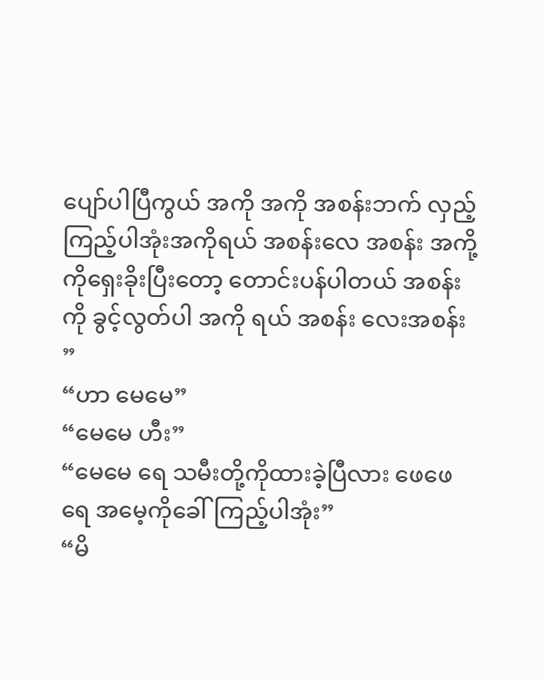ပျော်ပါပြီကွယ် အကို အကို အစန်းဘက် လှည့်ကြည့်ပါအုံးအကိုရယ် အစန်းလေ အစန်း အကို့ ကိုရှေးခိုးပြီးတော့ တောင်းပန်ပါတယ် အစန်းကို ခွင့်လွတ်ပါ အကို ရယ် အစန်း လေးအစန်း ”
“ဟာ မေမေ”
“မေမေ ဟီး”
“မေမေ ရေ သမီးတို့ကိုထားခဲ့ပြီလား ဖေဖေရေ အမေ့ကိုခေါ်ကြည့်ပါအုံး”
“မိ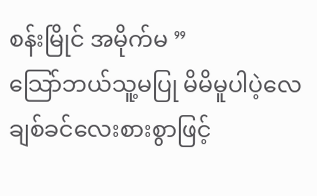စန်းမြိုင် အမိုက်မ ”
သြော်ဘယ်သူ့မပြု မိမိမူပါပဲ့လေ
ချစ်ခင်လေးစားစွာဖြင့်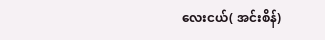လေးငယ်( အင်းစိန်)